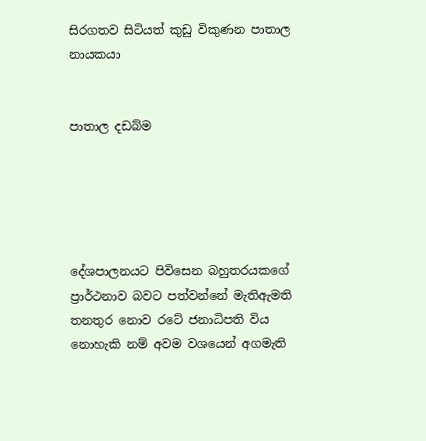සිරගතව සිටියත් කුඩු විකුණන පාතාල නායකයා


පාතාල දඩබ්ම





දේශපාලනයට පිවිසෙන බහුතරයකගේ ප්‍රාර්ථනාව බවට පත්වන්නේ මැතිඇමති තනතුර නොව රටේ ජනාධිපති විය නොහැකි නම් අවම වශයෙන් අගමැති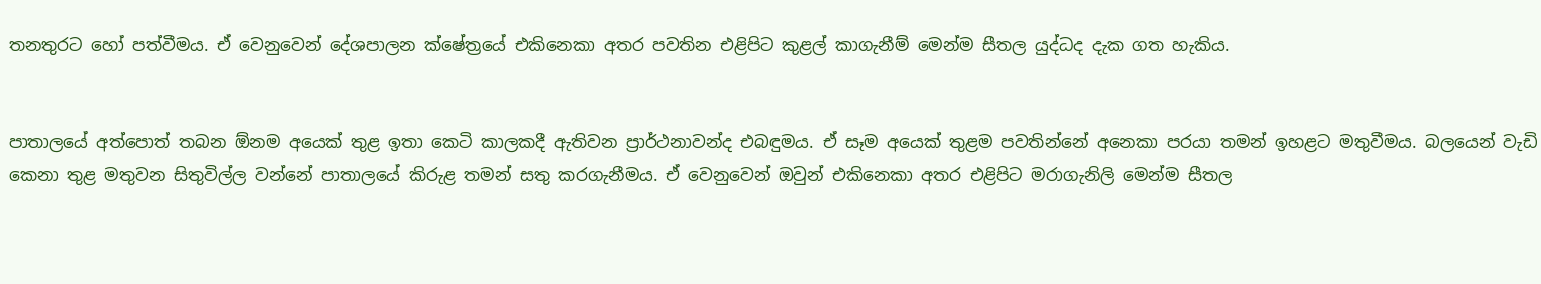තනතුරට හෝ පත්වීමය. ඒ වෙනුවෙන් දේශපාලන ක්ෂේත්‍රයේ එකිනෙකා අතර පවතින එළිපිට කුළල් කාගැනීම් මෙන්ම සීතල යුද්ධද දැක ගත හැකිය.


පාතාලයේ අත්පොත් තබන ඕනම අයෙක් තුළ ඉතා කෙටි කාලකදී ඇතිවන ප්‍රාර්ථනාවන්ද එබඳුමය. ඒ සෑම අයෙක් තුළම පවතින්නේ අනෙකා පරයා තමන් ඉහළට මතුවීමය. බලයෙන් වැඩි කෙනා තුළ මතුවන සිතුවිල්ල වන්නේ පාතාලයේ කිරුළ තමන් සතු කරගැනීමය. ඒ වෙනුවෙන් ඔවුන් එකිනෙකා අතර එළිපිට මරාගැනිලි මෙන්ම සීතල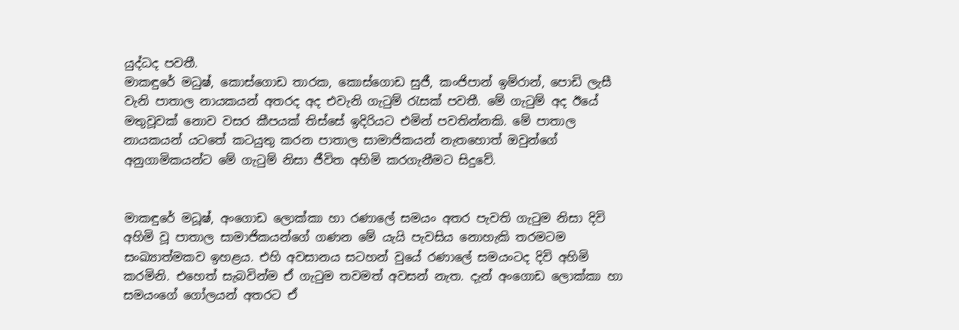යුද්ධද පවතී.
මාකඳුරේ මධුෂ්, කොස්ගොඩ තාරක, කොස්ගොඩ සුජී, කංජිපාන් ඉම්රාන්, පොඩි ලැසී වැනි පාතාල නායකයන් අතරද අද එවැනි ගැටුම් රැසක් පවතී. මේ ගැටුම් අද ඊයේ මතුවූවක් නොව වසර කීපයක් තිස්සේ ඉදිරියට එමින් පවතින්නකි. මේ පාතාල නායකයන් යටතේ කටයුතු කරන පාතාල සාමාජිකයන් නැතහොත් ඔවුන්ගේ අනුගාමිකයන්ට මේ ගැටුම් නිසා ජීවිත අහිමි කරගැනීමට සිදුවේ.


මාකඳුරේ මධූෂ්, අංගොඩ ලොක්කා හා රණාලේ සමයං අතර පැවති ගැටුම නිසා දිවි අහිමි වූ පාතාල සාමාජිකයන්ගේ ගණන මේ යැයි පැවසිය නොහැකි තරමටම සංඛ්‍යාත්මකව ඉහළය. එහි අවසානය සටහන් වුයේ රණාලේ සමයංටද දිවි අහිමි කරමිනි. එහෙත් සැබවින්ම ඒ ගැටුම තවමත් අවසන් නැත. දැන් අංගොඩ ලොක්කා හා සමයංගේ ගෝලයන් අතරට ඒ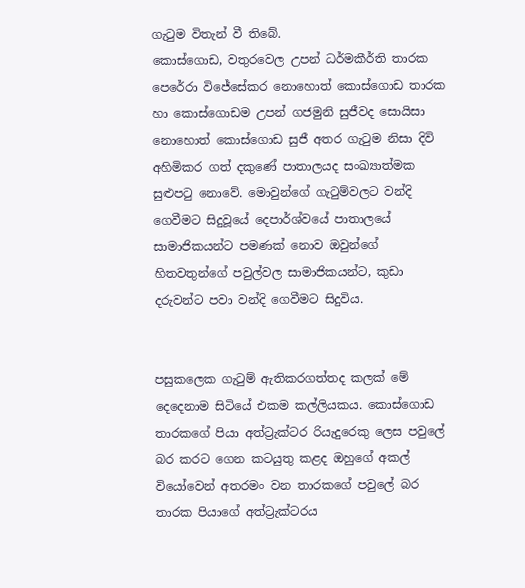ගැටුම විතැන් වී තිබේ.
කොස්ගොඩ, වතුරවෙල උපන් ධර්මකීර්ති තාරක පෙරේරා විජේසේකර නොහොත් කොස්ගොඩ තාරක හා කොස්ගොඩම උපන් ගජමුනි සුජීවද සොයිසා නොහොත් කොස්ගොඩ සුජී අතර ගැටුම නිසා දිවි අහිමිකර ගත් දකුණේ පාතාලයද සංඛ්‍යාත්මක සුළුපටු නොවේ. මොවුන්ගේ ගැටුම්වලට වන්දි ගෙවීමට සිදුවූයේ දෙපාර්ශ්වයේ පාතාලයේ සාමාජිකයන්ට පමණක් නොව ඔවුන්ගේ හිතවතුන්ගේ පවුල්වල සාමාජිකයන්ට, කුඩා දරුවන්ට පවා වන්දි ගෙවීමට සිදුවිය.


පසුකලෙක ගැටුම් ඇතිකරගත්තද කලක් මේ දෙදෙනාම සිටියේ එකම කල්ලියකය. කොස්ගොඩ තාරකගේ පියා අත්ට්‍රැක්ටර රියැදුරෙකු ලෙස පවුලේ බර කරට ගෙන කටයුතු කළද ඔහුගේ අකල් වියෝවෙන් අතරමං වන තාරකගේ පවුලේ බර තාරක පියාගේ අත්ට්‍රැක්ටරය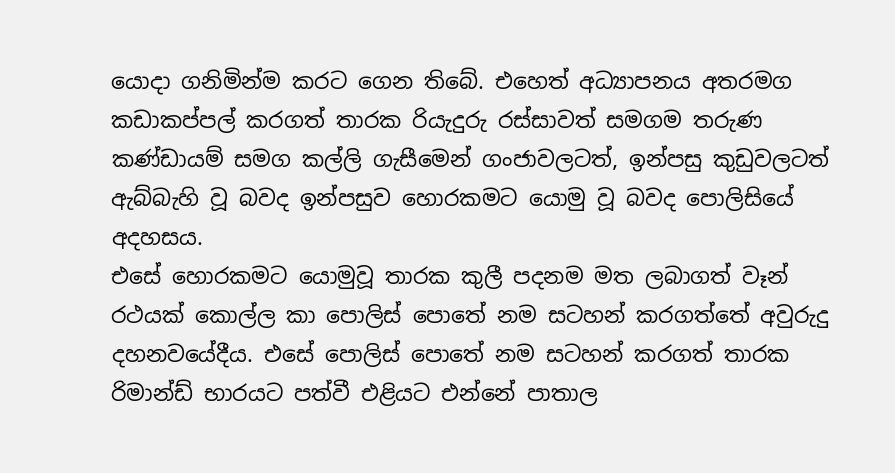යොදා ගනිමින්ම කරට ගෙන තිබේ. එහෙත් අධ්‍යාපනය අතරමග කඩාකප්පල් කරගත් තාරක රියැදුරු රස්සාවත් සමගම තරුණ කණ්ඩායම් සමග කල්ලි ගැසීමෙන් ගංජාවලටත්, ඉන්පසු කුඩුවලටත් ඇබ්බැහි වූ බවද ඉන්පසුව හොරකමට යොමු වූ බවද පොලිසියේ අදහසය.
එසේ හොරකමට යොමුවූ තාරක කුලී පදනම මත ලබාගත් වෑන් රථයක් කොල්ල කා පොලිස් පොතේ නම සටහන් කරගත්තේ අවුරුදු දහනවයේදීය. එසේ පොලිස් පොතේ නම සටහන් කරගත් තාරක රිමාන්ඩ් භාරයට පත්වී එළියට එන්නේ පාතාල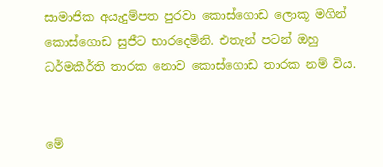සාමාජික අයැදුම්පත පුරවා කොස්ගොඩ ලොකූ මගින් කොස්ගොඩ සුජීට භාරදෙමිනි. එතැන් පටන් ඔහු ධර්මකීර්ති තාරක නොව කොස්ගොඩ තාරක නම් විය.


මේ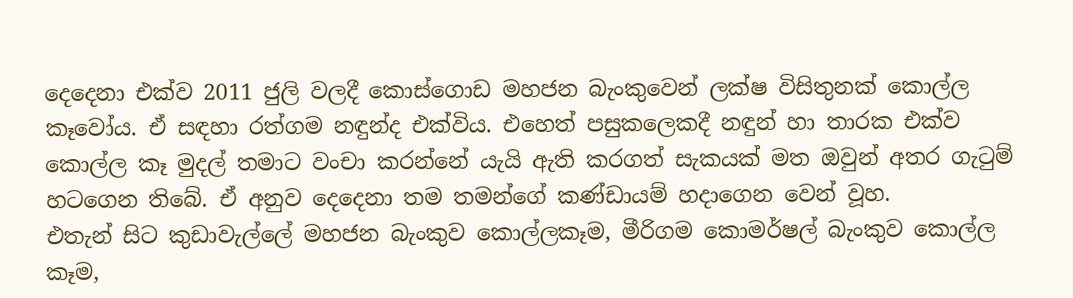දෙදෙනා එක්ව 2011 ජුලි වලදී කොස්ගොඩ මහජන බැංකුවෙන් ලක්ෂ විසිතුනක් කොල්ල කෑවෝය. ඒ සඳහා රත්ගම නඳුන්ද එක්විය. එහෙත් පසුකලෙකදී නඳුන් හා තාරක එක්ව කොල්ල කෑ මුදල් තමාට වංචා කරන්නේ යැයි ඇති කරගත් සැකයක් මත ඔවුන් අතර ගැටුම් හටගෙන තිබේ. ඒ අනුව දෙදෙනා තම තමන්ගේ කණ්ඩායම් හදාගෙන වෙන් වූහ.
එතැන් සිට කුඩාවැල්ලේ මහජන බැංකුව කොල්ලකෑම, මීරිගම කොමර්ෂල් බැංකුව කොල්ල කෑම,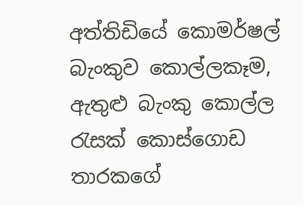අත්තිඩියේ කොමර්ෂල් බැංකුව කොල්ලකෑම, ඇතුළු බැංකු කොල්ල රැසක් කොස්ගොඩ තාරකගේ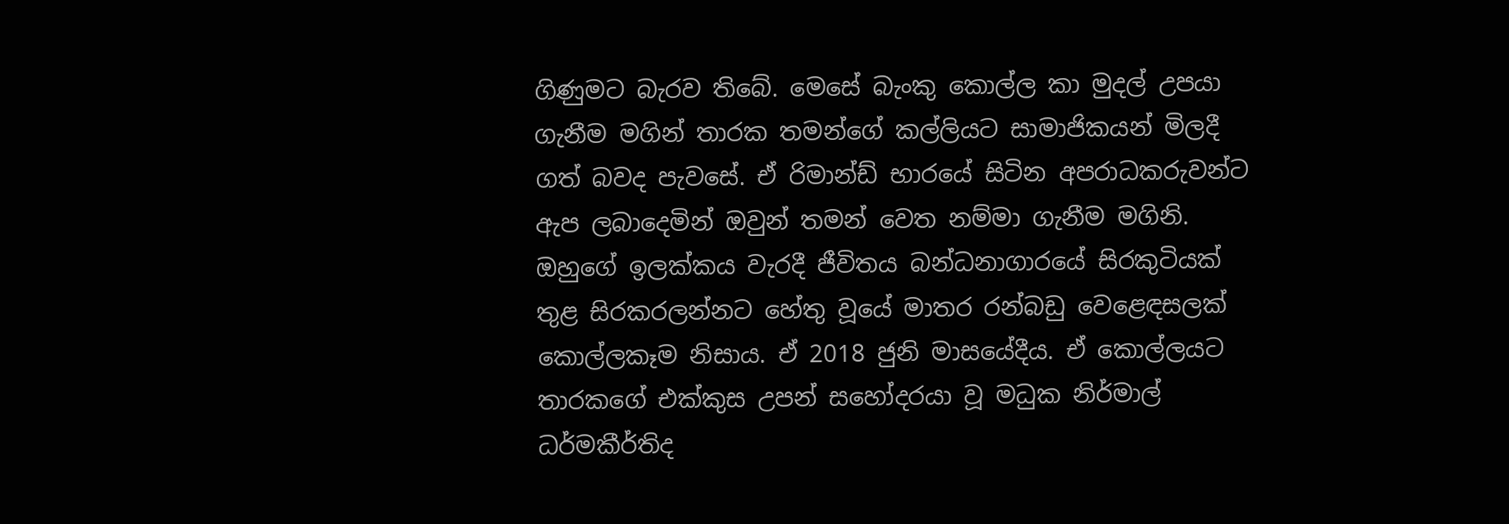ගිණුමට බැරව තිබේ. මෙසේ බැංකු කොල්ල කා මුදල් උපයා ගැනීම මගින් තාරක තමන්ගේ කල්ලියට සාමාජිකයන් මිලදී ගත් බවද පැවසේ. ඒ රිමාන්ඩ් භාරයේ සිටින අපරාධකරුවන්ට ඇප ලබාදෙමින් ඔවුන් තමන් වෙත නම්මා ගැනීම මගිනි.
ඔහුගේ ඉලක්කය වැරදී ජීවිතය බන්ධනාගාරයේ සිරකුටියක් තුළ සිරකරලන්නට හේතු වූයේ මාතර රන්බඩු වෙළෙඳසලක් කොල්ලකෑම නිසාය. ඒ 2018 ජුනි මාසයේදීය. ඒ කොල්ලයට තාරකගේ එක්කුස උපන් සහෝදරයා වූ මධුක නිර්මාල් ධර්මකීර්තිද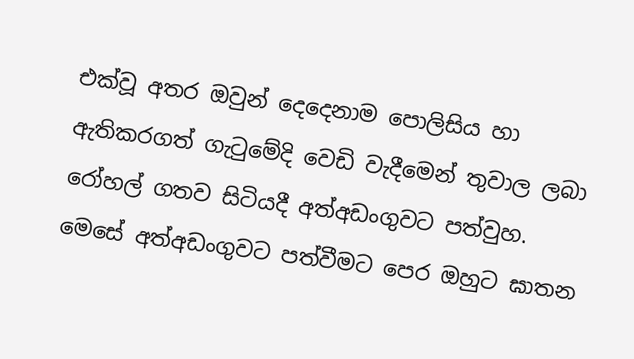එක්වූ අතර ඔවුන් දෙදෙනාම පොලිසිය හා ඇතිකරගත් ගැටුමේදි වෙඩි වැදීමෙන් තුවාල ලබා රෝහල් ගතව සිටියදී අත්අඩංගුවට පත්වුහ.
මෙසේ අත්අඩංගුවට පත්වීමට පෙර ඔහුට ඝාතන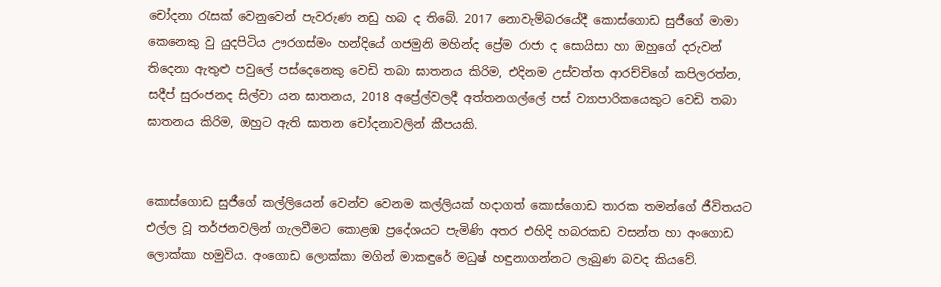චෝදනා රැසක් වෙනුවෙන් පැවරුණ නඩු හබ ද තිබේ. 2017 නොවැම්බරයේදී කොස්ගොඩ සුජීගේ මාමා කෙනෙකු වු යුදපිටිය ඌරගස්මං හන්දියේ ගජමුනි මහින්ද ප්‍රේම රාජා ද සොයිසා හා ඔහුගේ දරුවන් තිදෙනා ඇතුළු පවුලේ පස්දෙනෙකු වෙඩි තබා ඝාතනය කිරිම, එදිනම උස්වත්ත ආරච්චිගේ කපිලරත්න, සදීප් සුරංජනද සිල්වා යන ඝාතනය, 2018 අප්‍රේල්වලදී අත්තනගල්ලේ පස් ව්‍යාපාරිකයෙකුට වෙඩි තබා ඝාතනය කිරිම, ඔහුට ඇති ඝාතන චෝදනාවලින් කීපයකි.


කොස්ගොඩ සුජීගේ කල්ලියෙන් වෙන්ව වෙනම කල්ලියක් හදාගත් කොස්ගොඩ තාරක තමන්ගේ ජීවිතයට එල්ල වූ තර්ජනවලින් ගැලවීමට කොළඹ ප්‍රදේශයට පැමිණි අතර එහිදි හබරකඩ වසන්ත හා අංගොඩ ලොක්කා හමුවිය. අංගොඩ ලොක්කා මගින් මාකඳුරේ මධුෂ් හඳුනාගන්නට ලැබුණ බවද කියවේ.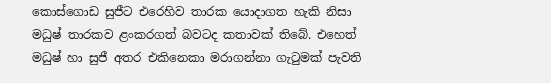කොස්ගොඩ සුජීට එරෙහිව තාරක යොදාගත හැකි නිසා මධුෂ් තාරකව ළංකරගත් බවටද කතාවක් තිබේ. එහෙත් මධුෂ් හා සුජී අතර එකිනෙකා මරාගන්නා ගැටුමක් පැවති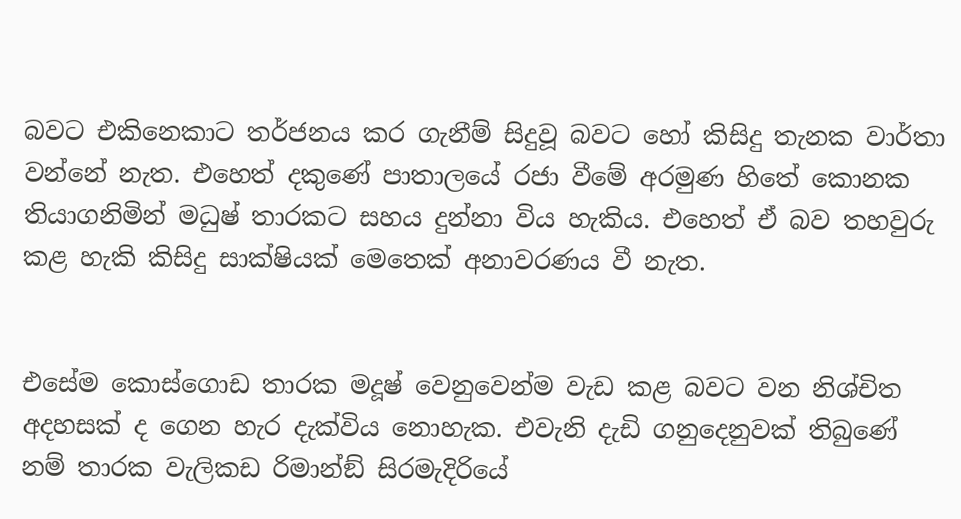බවට එකිනෙකාට තර්ජනය කර ගැනීම් සිදුවූ බවට හෝ කිසිදු තැනක වාර්තා වන්නේ නැත. එහෙත් දකුණේ පාතාලයේ රජා වීමේ අරමුණ හිතේ කොනක තියාගනිමින් මධුෂ් තාරකට සහය දුන්නා විය හැකිය. එහෙත් ඒ බව තහවුරු කළ හැකි කිසිදු සාක්ෂියක් මෙතෙක් අනාවරණය වී නැත.


එසේම කොස්ගොඩ තාරක මදූෂ් වෙනුවෙන්ම වැඩ කළ බවට වන නිශ්චිත අදහසක් ද ගෙන හැර දැක්විය නොහැක. එවැනි දැඩි ගනුදෙනුවක් තිබුණේ නම් තාරක වැලිකඩ රිමාන්ඞ් සිරමැදිරියේ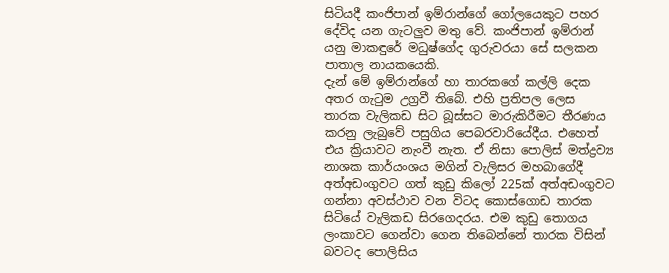සිටියදී කංජිපාන් ඉම්රාන්ගේ ගෝලයෙකුට පහර දේවිද යන ගැටලුව මතු වේ. කංජිපාන් ඉම්රාන් යනු මාකඳුරේ මධුෂ්ගේද ගුරුවරයා සේ සලකන පාතාල නායකයෙකි.
දැන් මේ ඉම්රාන්ගේ හා තාරකගේ කල්ලි දෙක අතර ගැටුම උග්‍රවී තිබේ. එහි ප්‍රතිපල ලෙස තාරක වැලිකඩ සිට බූස්සට මාරුකිරීමට තීරණය කරනු ලැබුවේ පසුගිය පෙබරවාරියේදීය. එහෙත් එය ක්‍රියාවට නැංවී නැත. ඒ නිසා පොලිස් මත්ද්‍රව්‍ය නාශක කාර්යංශය මගින් වැලිසර මහබාගේදී අත්අඩංගුවට ගත් කුඩු කිලෝ 225ක් අත්අඩංගුවට ගන්නා අවස්ථාව වන විටද කොස්ගොඩ තාරක සිටියේ වැලිකඩ සිරගෙදරය. එම කුඩු තොගය ලංකාවට ගෙන්වා ගෙන තිබෙන්නේ තාරක විසින් බවටද පොලිසිය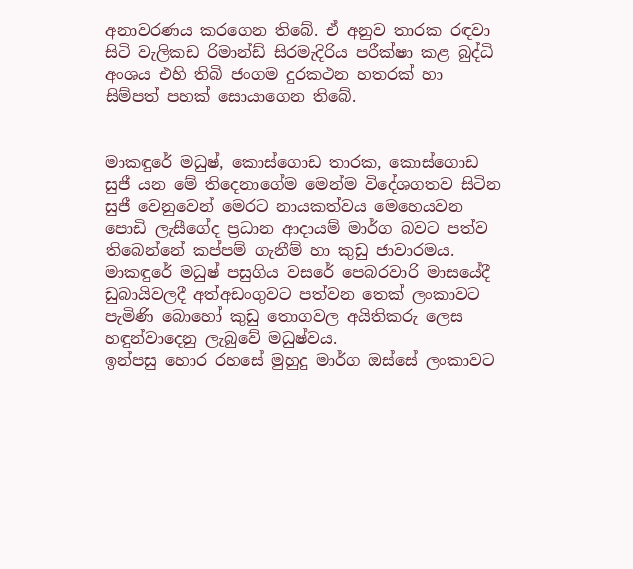අනාවරණය කරගෙන තිබේ. ඒ අනුව තාරක රඳවා සිටි වැලිකඩ රිමාන්ඩ් සිරමැදිරිය පරීක්ෂා කළ බුද්ධි අංශය එහි තිබි ජංගම දුරකථන හතරක් හා සිම්පත් පහක් සොයාගෙන තිබේ.


මාකඳුරේ මධුෂ්, කොස්ගොඩ තාරක, කොස්ගොඩ සුජී යන මේ තිදෙනාගේම මෙන්ම විදේශගතව සිටින සුජී වෙනුවෙන් මෙරට නායකත්වය මෙහෙයවන පොඩි ලැසීගේද ප්‍රධාන ආදායම් මාර්ග බවට පත්ව තිබෙන්නේ කප්පම් ගැනීම් හා කුඩු ජාවාරමය. මාකඳුරේ මධුෂ් පසුගිය වසරේ පෙබරවාරි මාසයේදී ඩුබායිවලදී අත්අඩංගුවට පත්වන තෙක් ලංකාවට පැමිණි බොහෝ කුඩු තොගවල අයිතිකරු ලෙස හඳුන්වාදෙනු ලැබුවේ මධුෂ්වය.
ඉන්පසු හොර රහසේ මුහුදු මාර්ග ඔස්සේ ලංකාවට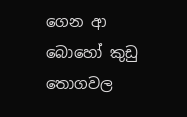ගෙන ආ බොහෝ කුඩු තොගවල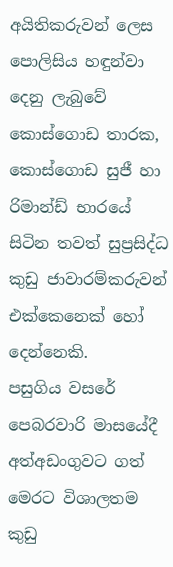අයිතිකරුවන් ලෙස පොලිසිය හඳුන්වා දෙනු ලැබුවේ කොස්ගොඩ තාරක, කොස්ගොඩ සුජී හා රිමාන්ඩ් භාරයේ සිටින තවත් සුප්‍රසිද්ධ කුඩු ජාවාරම්කරුවන් එක්කෙනෙක් හෝ දෙන්නෙකි.
පසුගිය වසරේ පෙබරවාරි මාසයේදී අත්අඩංගුවට ගත් මෙරට විශාලතම කුඩු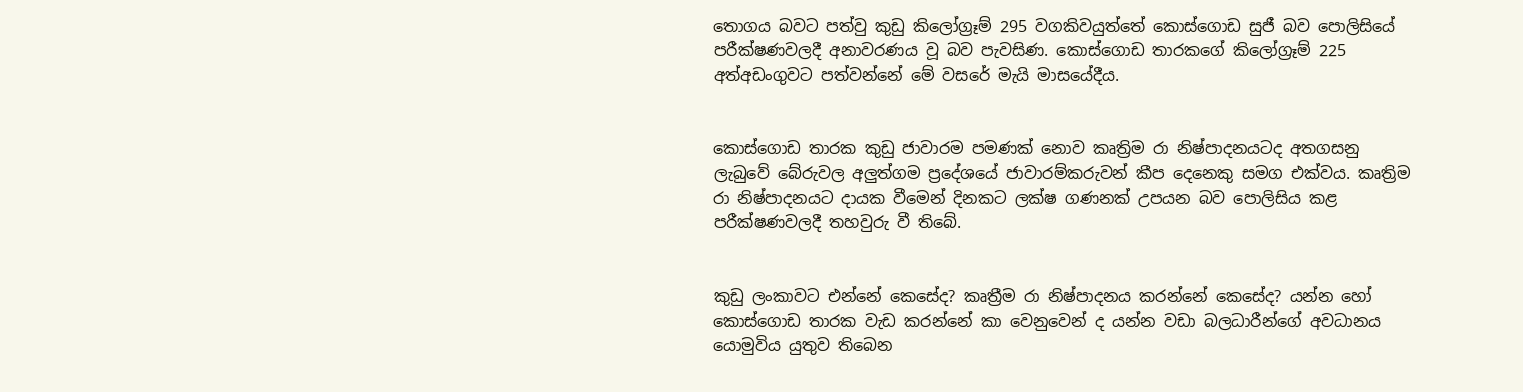තොගය බවට පත්වු කුඩු කිලෝග්‍රෑම් 295 වගකිවයුත්තේ කොස්ගොඩ සුජී බව පොලිසියේ පරීක්ෂණවලදී අනාවරණය වූ බව පැවසිණ. කොස්ගොඩ තාරකගේ කිලෝග්‍රෑම් 225 අත්අඩංගුවට පත්වන්නේ මේ වසරේ මැයි මාසයේදීය.


කොස්ගොඩ තාරක කුඩු ජාවාරම පමණක් නොව කෘත්‍රිම රා නිෂ්පාදනයටද අතගසනු ලැබුවේ බේරුවල අලුත්ගම ප්‍රදේශයේ ජාවාරම්කරුවන් කීප දෙනෙකු සමග එක්වය. කෘත්‍රිම රා නිෂ්පාදනයට දායක වීමෙන් දිනකට ලක්ෂ ගණනක් උපයන බව පොලිසිය කළ පරීක්ෂණවලදී තහවුරු වී තිබේ.


කුඩු ලංකාවට එන්නේ කෙසේද? කෘත්‍රීම රා නිෂ්පාදනය කරන්නේ කෙසේද? යන්න හෝ කොස්ගොඩ තාරක වැඩ කරන්නේ කා වෙනුවෙන් ද යන්න වඩා බලධාරීන්ගේ අවධානය යොමුවිය යුතුව තිබෙන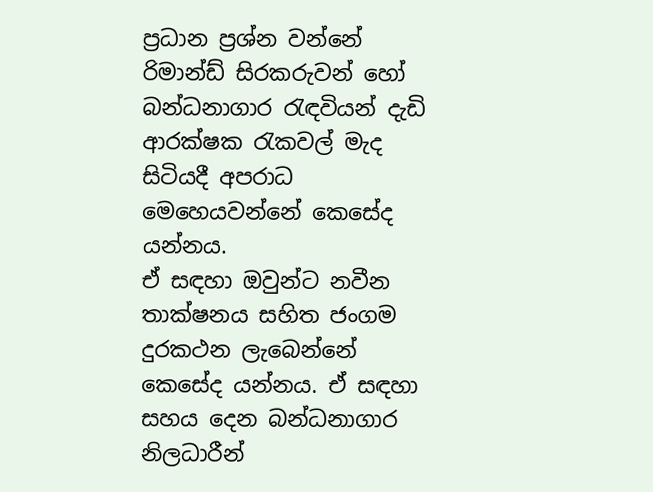ප්‍රධාන ප්‍රශ්න වන්නේ රිමාන්ඩ් සිරකරුවන් හෝ බන්ධනාගාර රැඳවියන් දැඩි ආරක්ෂක රැකවල් මැද සිටියදී අපරාධ මෙහෙයවන්නේ කෙසේද යන්නය.
ඒ සඳහා ඔවුන්ට නවීන තාක්ෂනය සහිත ජංගම දුරකථන ලැබෙන්නේ කෙසේද යන්නය. ඒ සඳහා සහය දෙන බන්ධනාගාර නිලධාරීන්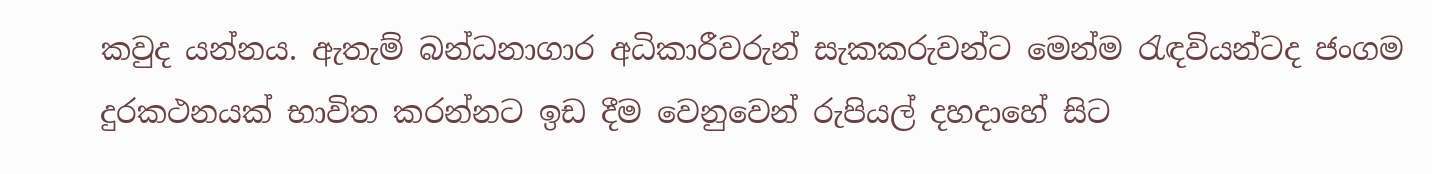කවුද යන්නය. ඇතැම් බන්ධනාගාර අධිකාරීවරුන් සැකකරුවන්ට මෙන්ම රැඳවියන්ටද ජංගම දුරකථනයක් භාවිත කරන්නට ඉඩ දීම වෙනුවෙන් රුපියල් දහදාහේ සිට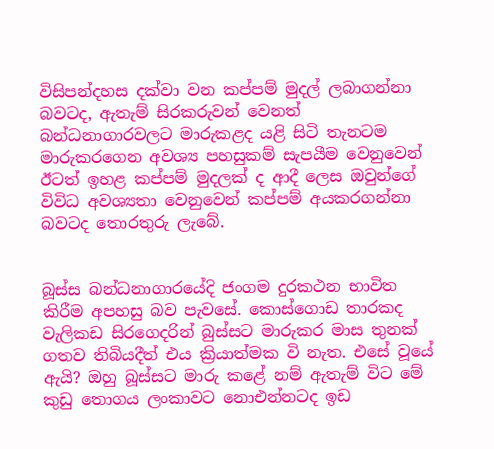විසිපන්දහස දක්වා වන කප්පම් මුදල් ලබාගන්නා බවටද, ඇතැම් සිරකරුවන් වෙනත් බන්ධනාගාරවලට මාරුකළද යළි සිටි තැනටම මාරුකරගෙන අවශ්‍ය පහසුකම් සැපයීම වෙනුවෙන් ඊටත් ඉහළ කප්පම් මුදලක් ද ආදී ලෙස ඔවුන්ගේ විවිධ අවශ්‍යතා වෙනුවෙන් කප්පම් අයකරගන්නා බවටද තොරතුරු ලැබේ.


බූස්ස බන්ධනාගාරයේදි ජංගම දුරකථන භාවිත කිරීම අපහසු බව පැවසේ. කොස්ගොඩ තාරකද වැලිකඩ සිරගෙදරින් බුස්සට මාරුකර මාස තුනක් ගතව තිබියදීත් එය ක්‍රියාත්මක වි නැත. එසේ වූයේ ඇයි? ඔහු බූස්සට මාරු කළේ නම් ඇතැම් විට මේ කුඩු තොගය ලංකාවට නොඑන්නටද ඉඩ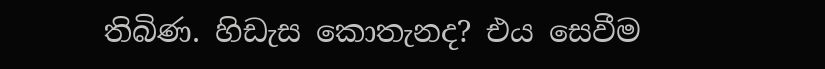තිබිණ. හිඩැස කොතැනද? එය සෙවීම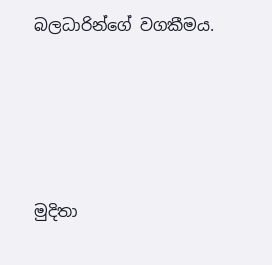බලධාරින්ගේ වගකීමය.





මුදිතා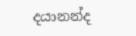දයානන්ද